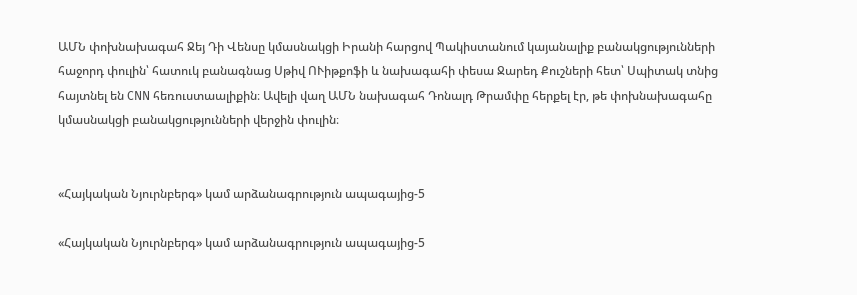ԱՄՆ փոխնախագահ Ջեյ Դի Վենսը կմասնակցի Իրանի հարցով Պակիստանում կայանալիք բանակցությունների հաջորդ փուլին՝ հատուկ բանագնաց Սթիվ ՈՒիթքոֆի և նախագահի փեսա Ջարեդ Քուշների հետ՝ Սպիտակ տնից հայտնել են CNN հեռուստաալիքին։ Ավելի վաղ ԱՄՆ նախագահ Դոնալդ Թրամփը հերքել էր, թե փոխնախագահը կմասնակցի բանակցությունների վերջին փուլին։


«Հայկական Նյուրնբերգ» կամ արձանագրություն ապագայից-5

«Հայկական Նյուրնբերգ» կամ արձանագրություն ապագայից-5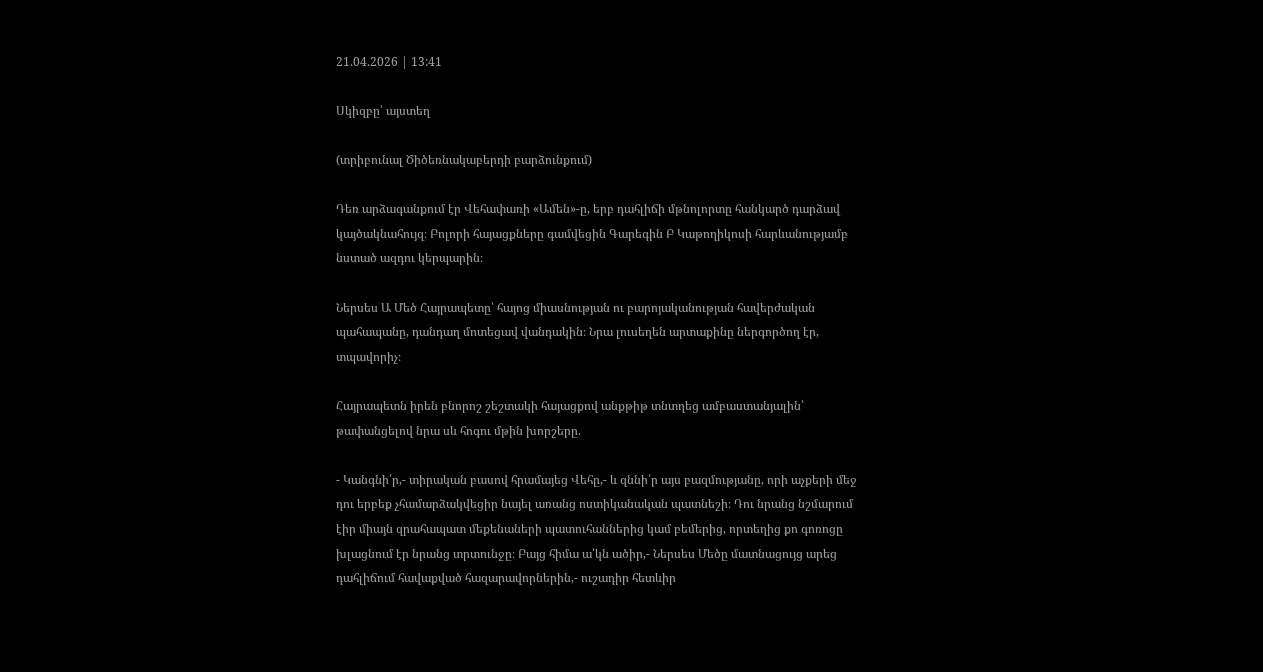21.04.2026 | 13:41

Սկիզբը՝ այստեղ

(տրիբունալ Ծիծեռնակաբերդի բարձունքում)

Դեռ արձագանքում էր Վեհափառի «Ամեն»-ը, երբ դահլիճի մթնոլորտը հանկարծ դարձավ կայծակնահույզ։ Բոլորի հայացքները գամվեցին Գարեգին Բ Կաթողիկոսի հարևանությամբ նստած ազդու կերպարին։

Ներսես Ա Մեծ Հայրապետը՝ հայոց միասնության ու բարոյականության հավերժական պահապանը, դանդաղ մոտեցավ վանդակին։ Նրա լուսեղեն արտաքինը ներգործող էր, տպավորիչ։

Հայրապետն իրեն բնորոշ շեշտակի հայացքով անքթիթ տնտղեց ամբաստանյալին՝ թափանցելով նրա սև հոգու մթին խորշերը.

- Կանգնի՛ր,- տիրական բասով հրամայեց Վեհը,- և զննի՛ր այս բազմությանը, որի աչքերի մեջ դու երբեք չհամարձակվեցիր նայել առանց ոստիկանական պատնեշի։ Դու նրանց նշմարում էիր միայն զրահապատ մեքենաների պատուհաններից կամ բեմերից, որտեղից քո գոռոցը խլացնում էր նրանց տրտունջը։ Բայց հիմա ա՛կն ածիր,- Ներսես Մեծը մատնացույց արեց դահլիճում հավաքված հազարավորներին,- ուշադիր հետևիր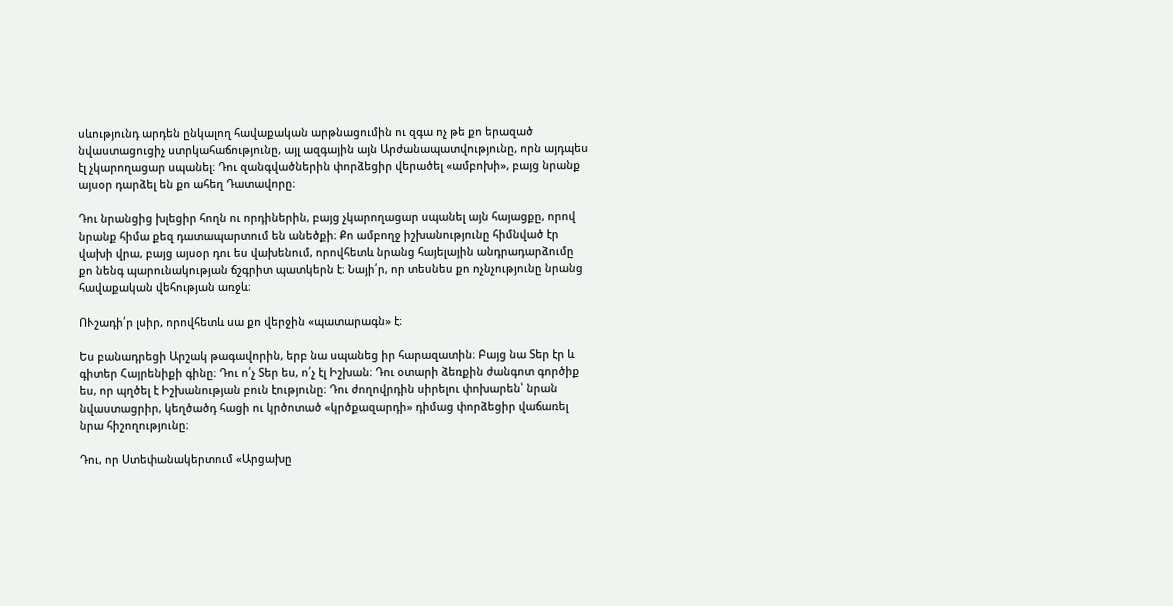սևությունդ արդեն ընկալող հավաքական արթնացումին ու զգա ոչ թե քո երազած նվաստացուցիչ ստրկահաճությունը, այլ ազգային այն Արժանապատվությունը, որն այդպես էլ չկարողացար սպանել։ Դու զանգվածներին փորձեցիր վերածել «ամբոխի», բայց նրանք այսօր դարձել են քո ահեղ Դատավորը։

Դու նրանցից խլեցիր հողն ու որդիներին, բայց չկարողացար սպանել այն հայացքը, որով նրանք հիմա քեզ դատապարտում են անեծքի։ Քո ամբողջ իշխանությունը հիմնված էր վախի վրա, բայց այսօր դու ես վախենում, որովհետև նրանց հայելային անդրադարձումը քո նենգ պարունակության ճշգրիտ պատկերն է։ Նայի՛ր, որ տեսնես քո ոչնչությունը նրանց հավաքական վեհության առջև։

ՈՒշադի՛ր լսիր, որովհետև սա քո վերջին «պատարագն» է։

Ես բանադրեցի Արշակ թագավորին, երբ նա սպանեց իր հարազատին։ Բայց նա Տեր էր և գիտեր Հայրենիքի գինը։ Դու ո՛չ Տեր ես, ո՛չ էլ Իշխան։ Դու օտարի ձեռքին ժանգոտ գործիք ես, որ պղծել է Իշխանության բուն էությունը։ Դու ժողովրդին սիրելու փոխարեն՝ նրան նվաստացրիր, կեղծածդ հացի ու կրծոտած «կրծքազարդի» դիմաց փորձեցիր վաճառել նրա հիշողությունը։

Դու, որ Ստեփանակերտում «Արցախը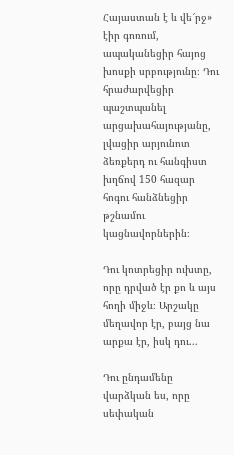Հայաստան է և վե՜րջ» էիր գոռում, ապականեցիր հայոց խոսքի սրբությունը։ Դու հրաժարվեցիր պաշտպանել արցախահայությանը, լվացիր արյունոտ ձեռքերդ ու հանգիստ խղճով 150 հազար հոգու հանձնեցիր թշնամու կացնավորներին։

Դու կոտրեցիր ուխտը, որը դրված էր քո և այս հողի միջև։ Արշակը մեղավոր էր, բայց նա արքա էր, իսկ դու...

Դու ընդամենը վարձկան ես, որը սեփական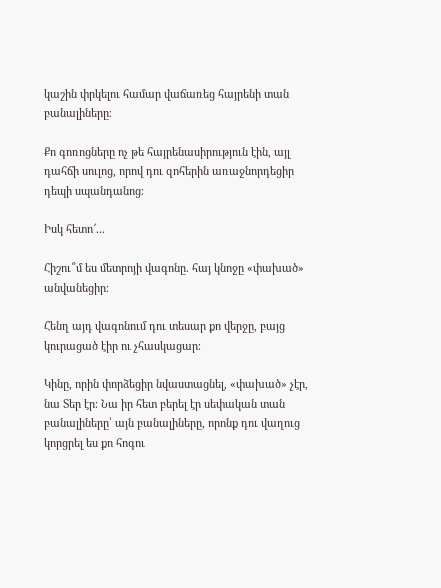կաշին փրկելու համար վաճառեց հայրենի տան բանալիները։

Քո գոռոցները ոչ թե հայրենասիրություն էին, այլ դահճի սուլոց, որով դու զոհերին առաջնորդեցիր դեպի սպանդանոց։

Իսկ հետո՜...

Հիշու՞մ ես մետրոյի վագոնը. հայ կնոջը «փախած» անվանեցիր։

Հենղ այդ վագոնում դու տեսար քո վերջը, բայց կուրացած էիր ու չհասկացար։

Կինը, որին փորձեցիր նվաստացնել, «փախած» չէր, նա Տեր էր։ Նա իր հետ բերել էր սեփական տան բանալիները՝ այն բանալիները, որոնք դու վաղուց կորցրել ես քո հոգու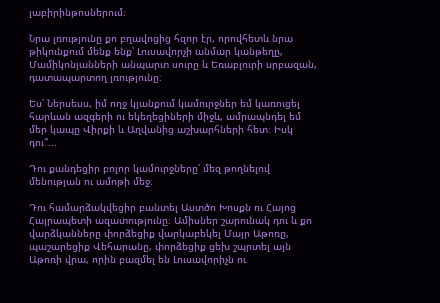լաբիրինթոսներում։

Նրա լռությունը քո բղավոցից հզոր էր, որովհետև նրա թիկունքում մենք ենք՝ Լուսավորչի անմար կանթեղը, Մամիկոնյանների անպարտ սուրը և Եռաբլուրի սրբազան, դատապարտող լռությունը։

Ես՝ Ներսեսս, իմ ողջ կյանքում կամուրջներ եմ կառուցել հարևան ազգերի ու եկեղեցիների միջև, ամրապնդել եմ մեր կապը Վիրքի և Աղվանից աշխարհների հետ։ Իսկ դու՞...

Դու քանդեցիր բոլոր կամուրջները՝ մեզ թողնելով մենության ու ամոթի մեջ։

Դու համարձակվեցիր բանտել Աստծո Խոսքն ու Հայոց Հայրապետի ազատությունը։ Ամիսներ շարունակ դու և քո վարձկանները փորձեցիք վարկաբեկել Մայր Աթոռը, պաշարեցիք Վեհարանը, փորձեցիք ցեխ շպրտել այն Աթոռի վրա, որին բազմել են Լուսավորիչն ու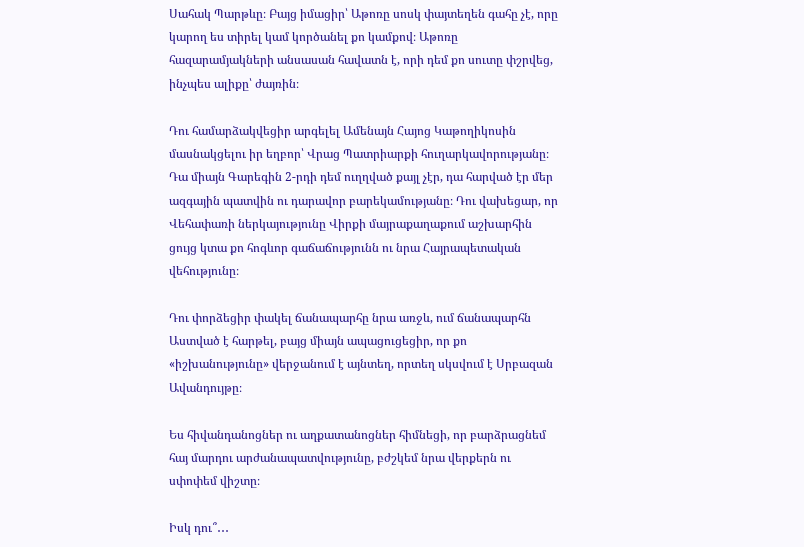Սահակ Պարթևը։ Բայց իմացիր՝ Աթոռը սոսկ փայտեղեն գահը չէ, որը կարող ես տիրել կամ կործանել քո կամքով։ Աթոռը հազարամյակների անսասան հավատն է, որի դեմ քո սուտը փշրվեց, ինչպես ալիքը՝ ժայռին։

Դու համարձակվեցիր արգելել Ամենայն Հայոց Կաթողիկոսին մասնակցելու իր եղբոր՝ Վրաց Պատրիարքի հուղարկավորությանը։ Դա միայն Գարեգին 2-րդի դեմ ուղղված քայլ չէր, դա հարված էր մեր ազգային պատվին ու դարավոր բարեկամությանը։ Դու վախեցար, որ Վեհափառի ներկայությունը Վիրքի մայրաքաղաքում աշխարհին ցույց կտա քո հոգևոր գաճաճությունն ու նրա Հայրապետական վեհությունը։

Դու փորձեցիր փակել ճանապարհը նրա առջև, ում ճանապարհն Աստված է հարթել, բայց միայն ապացուցեցիր, որ քո «իշխանությունը» վերջանում է այնտեղ, որտեղ սկսվում է Սրբազան Ավանդույթը։

Ես հիվանդանոցներ ու աղքատանոցներ հիմնեցի, որ բարձրացնեմ հայ մարդու արժանապատվությունը, բժշկեմ նրա վերքերն ու սփոփեմ վիշտը։

Իսկ դու՞․․․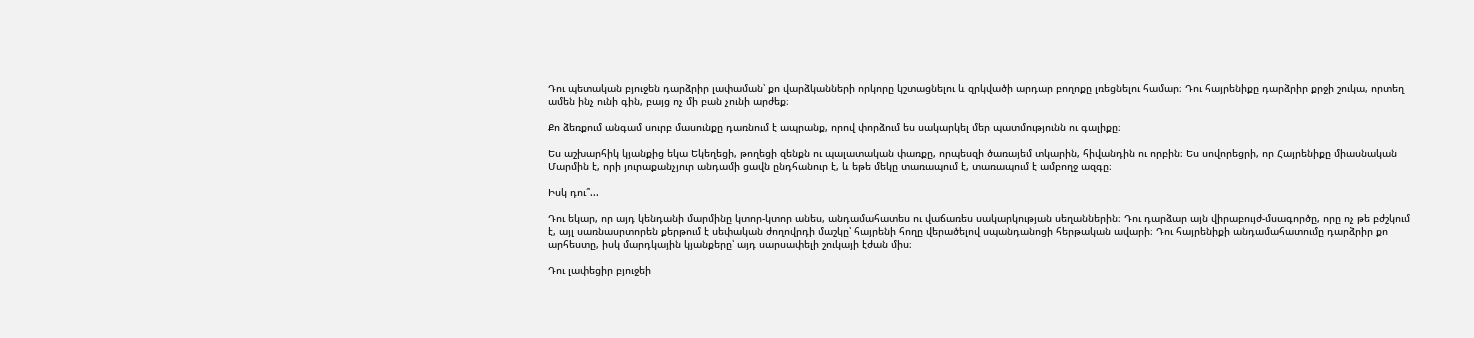Դու պետական բյուջեն դարձրիր լափաման՝ քո վարձկանների որկորը կշտացնելու և զրկվածի արդար բողոքը լռեցնելու համար։ Դու հայրենիքը դարձրիր քրջի շուկա, որտեղ ամեն ինչ ունի գին, բայց ոչ մի բան չունի արժեք։

Քո ձեռքում անգամ սուրբ մասունքը դառնում է ապրանք, որով փորձում ես սակարկել մեր պատմությունն ու գալիքը։

Ես աշխարհիկ կյանքից եկա Եկեղեցի, թողեցի զենքն ու պալատական փառքը, որպեսզի ծառայեմ տկարին, հիվանդին ու որբին։ Ես սովորեցրի, որ Հայրենիքը միասնական Մարմին է, որի յուրաքանչյուր անդամի ցավն ընդհանուր է, և եթե մեկը տառապում է, տառապում է ամբողջ ազգը։

Իսկ դու՞...

Դու եկար, որ այդ կենդանի մարմինը կտոր-կտոր անես, անդամահատես ու վաճառես սակարկության սեղաններին։ Դու դարձար այն վիրաբույժ-մսագործը, որը ոչ թե բժշկում է, այլ սառնասրտորեն քերթում է սեփական ժողովրդի մաշկը՝ հայրենի հողը վերածելով սպանդանոցի հերթական ավարի։ Դու հայրենիքի անդամահատումը դարձրիր քո արհեստը, իսկ մարդկային կյանքերը՝ այդ սարսափելի շուկայի էժան միս։

Դու լափեցիր բյուջեի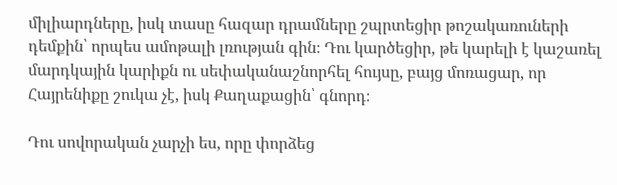միլիարդները, իսկ տասը հազար դրամները շպրտեցիր թոշակառուների դեմքին՝ որպես ամոթալի լռության գին։ Դու կարծեցիր, թե կարելի է կաշառել մարդկային կարիքն ու սեփականաշնորհել հույսը, բայց մոռացար, որ Հայրենիքը շուկա չէ, իսկ Քաղաքացին՝ գնորդ։

Դու սովորական չարչի ես, որը փորձեց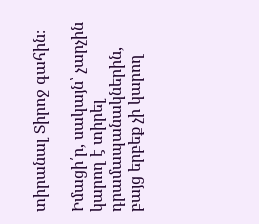տիրանալ Տիրոջ գահին։

Իմացի՛ր, սակայն՝ չարչին կարող է տիրել դրամապանակներին, բայց երբեք չի կարող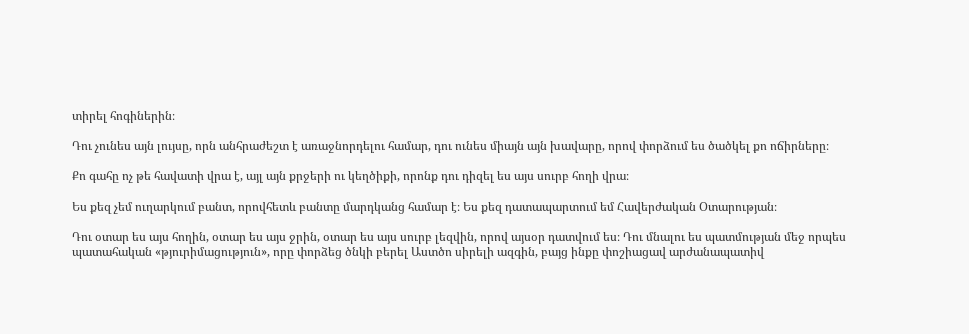տիրել հոգիներին։

Դու չունես այն լույսը, որն անհրաժեշտ է առաջնորդելու համար, դու ունես միայն այն խավարը, որով փորձում ես ծածկել քո ոճիրները։

Քո գահը ոչ թե հավատի վրա է, այլ այն քրջերի ու կեղծիքի, որոնք դու դիզել ես այս սուրբ հողի վրա։

Ես քեզ չեմ ուղարկում բանտ, որովհետև բանտը մարդկանց համար է։ Ես քեզ դատապարտում եմ Հավերժական Օտարության։

Դու օտար ես այս հողին, օտար ես այս ջրին, օտար ես այս սուրբ լեզվին, որով այսօր դատվում ես։ Դու մնալու ես պատմության մեջ որպես պատահական «թյուրիմացություն», որը փորձեց ծնկի բերել Աստծո սիրելի ազգին, բայց ինքը փոշիացավ արժանապատիվ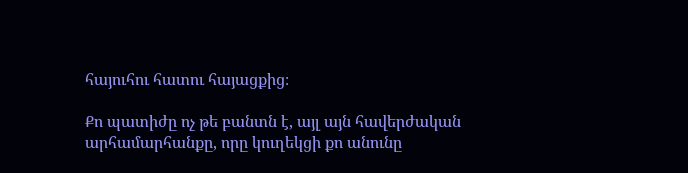հայուհու հատու հայացքից։

Քո պատիժը ոչ թե բանտն է, այլ այն հավերժական արհամարհանքը, որը կուղեկցի քո անունը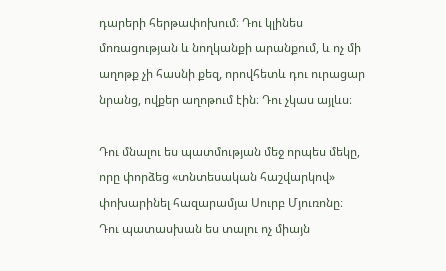դարերի հերթափոխում։ Դու կլինես մոռացության և նողկանքի արանքում, և ոչ մի աղոթք չի հասնի քեզ, որովհետև դու ուրացար նրանց, ովքեր աղոթում էին։ Դու չկաս այլևս։

Դու մնալու ես պատմության մեջ որպես մեկը, որը փորձեց «տնտեսական հաշվարկով» փոխարինել հազարամյա Սուրբ Մյուռոնը։ Դու պատասխան ես տալու ոչ միայն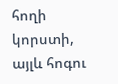հողի կորստի, այլև հոգու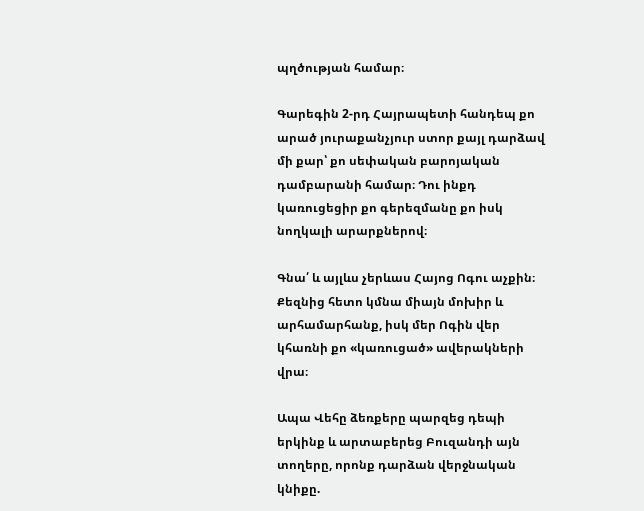պղծության համար։

Գարեգին 2-րդ Հայրապետի հանդեպ քո արած յուրաքանչյուր ստոր քայլ դարձավ մի քար՝ քո սեփական բարոյական դամբարանի համար։ Դու ինքդ կառուցեցիր քո գերեզմանը քո իսկ նողկալի արարքներով։

Գնա՛ և այլևս չերևաս Հայոց Ոգու աչքին։ Քեզնից հետո կմնա միայն մոխիր և արհամարհանք, իսկ մեր Ոգին վեր կհառնի քո «կառուցած» ավերակների վրա։

Ապա Վեհը ձեռքերը պարզեց դեպի երկինք և արտաբերեց Բուզանդի այն տողերը, որոնք դարձան վերջնական կնիքը.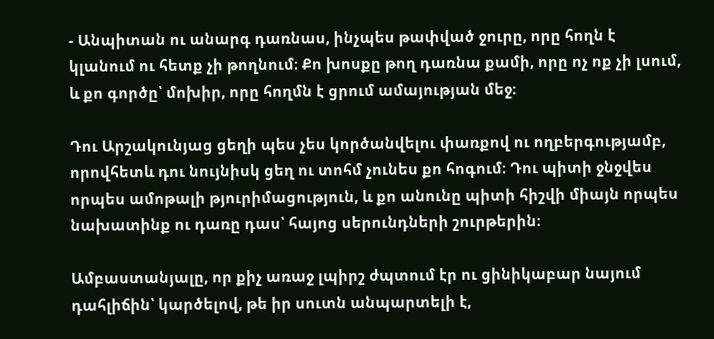- Անպիտան ու անարգ դառնաս, ինչպես թափված ջուրը, որը հողն է կլանում ու հետք չի թողնում։ Քո խոսքը թող դառնա քամի, որը ոչ ոք չի լսում, և քո գործը՝ մոխիր, որը հողմն է ցրում ամայության մեջ։

Դու Արշակունյաց ցեղի պես չես կործանվելու փառքով ու ողբերգությամբ, որովհետև դու նույնիսկ ցեղ ու տոհմ չունես քո հոգում։ Դու պիտի ջնջվես որպես ամոթալի թյուրիմացություն, և քո անունը պիտի հիշվի միայն որպես նախատինք ու դառը դաս՝ հայոց սերունդների շուրթերին։

Ամբաստանյալը, որ քիչ առաջ լպիրշ ժպտում էր ու ցինիկաբար նայում դահլիճին՝ կարծելով, թե իր սուտն անպարտելի է,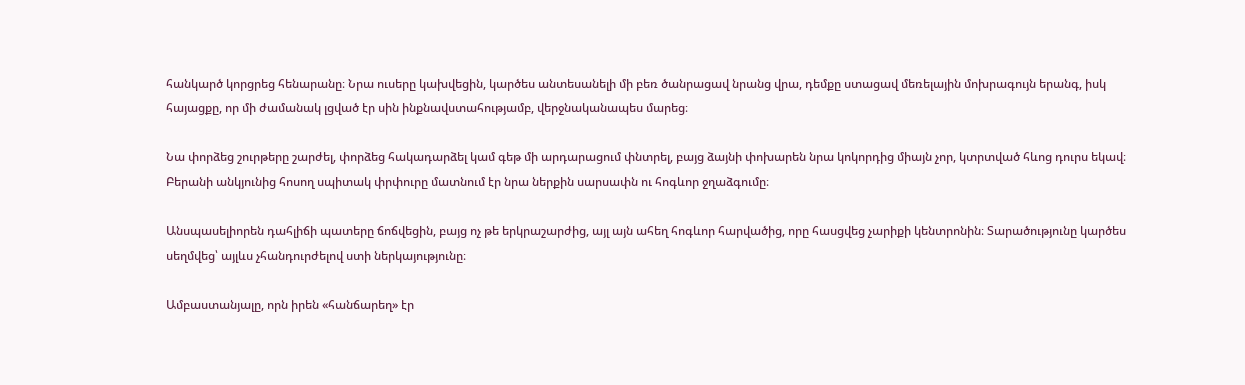հանկարծ կորցրեց հենարանը։ Նրա ուսերը կախվեցին, կարծես անտեսանելի մի բեռ ծանրացավ նրանց վրա, դեմքը ստացավ մեռելային մոխրագույն երանգ, իսկ հայացքը, որ մի ժամանակ լցված էր սին ինքնավստահությամբ, վերջնականապես մարեց։

Նա փորձեց շուրթերը շարժել, փորձեց հակադարձել կամ գեթ մի արդարացում փնտրել, բայց ձայնի փոխարեն նրա կոկորդից միայն չոր, կտրտված հևոց դուրս եկավ։ Բերանի անկյունից հոսող սպիտակ փրփուրը մատնում էր նրա ներքին սարսափն ու հոգևոր ջղաձգումը։

Անսպասելիորեն դահլիճի պատերը ճոճվեցին, բայց ոչ թե երկրաշարժից, այլ այն ահեղ հոգևոր հարվածից, որը հասցվեց չարիքի կենտրոնին։ Տարածությունը կարծես սեղմվեց՝ այլևս չհանդուրժելով ստի ներկայությունը։

Ամբաստանյալը, որն իրեն «հանճարեղ» էր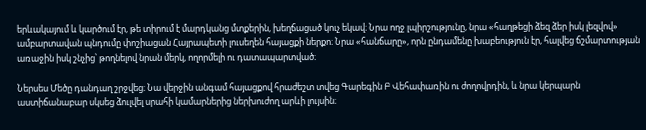երևակայում և կարծում էր, թե տիրում է մարդկանց մտքերին, խեղճացած կուչ եկավ։ Նրա ողջ լպիրշությունը, նրա «հաղթեցի ձեզ ձեր իսկ լեզվով» ամբարտավան պնդումը փոշիացան Հայրապետի լուսեղեն հայացքի ներքո։ Նրա «հանճարը», որն ընդամենը խաբեություն էր, հալվեց ճշմարտության առաջին իսկ շնչից՝ թողնելով նրան մերկ, ողորմելի ու դատապարտված։

Ներսես Մեծը դանդաղ շրջվեց։ Նա վերջին անգամ հայացքով հրաժեշտ տվեց Գարեգին Բ Վեհափառին ու ժողովրդին, և նրա կերպարն աստիճանաբար սկսեց ձուլվել սրահի կամարներից ներխուժող արևի լույսին։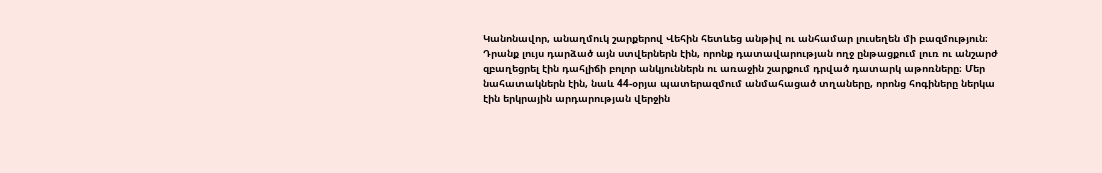Կանոնավոր, անաղմուկ շարքերով Վեհին հետևեց անթիվ ու անհամար լուսեղեն մի բազմություն։ Դրանք լույս դարձած այն ստվերներն էին, որոնք դատավարության ողջ ընթացքում լուռ ու անշարժ զբաղեցրել էին դահլիճի բոլոր անկյուններն ու առաջին շարքում դրված դատարկ աթոռները։ Մեր նահատակներն էին, նաև 44-օրյա պատերազմում անմահացած տղաները, որոնց հոգիները ներկա էին երկրային արդարության վերջին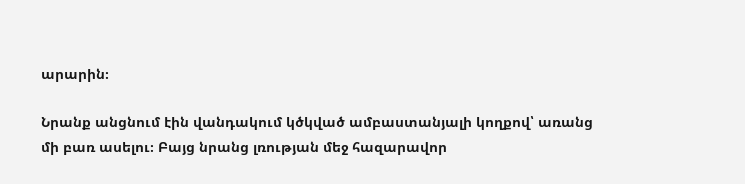արարին։

Նրանք անցնում էին վանդակում կծկված ամբաստանյալի կողքով՝ առանց մի բառ ասելու։ Բայց նրանց լռության մեջ հազարավոր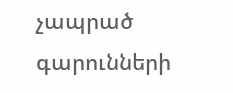չապրած գարունների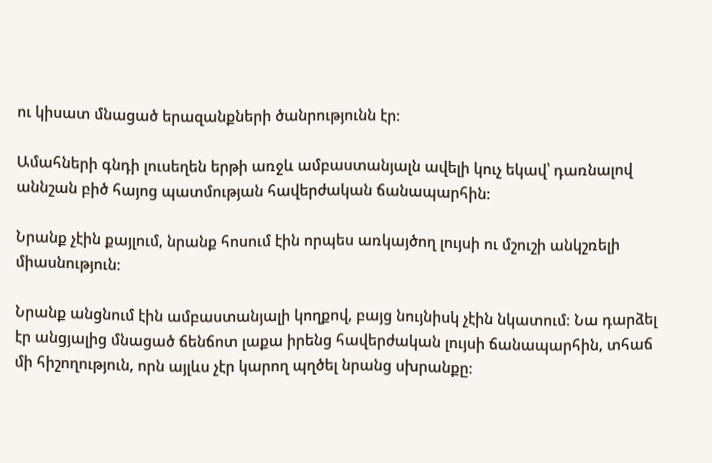ու կիսատ մնացած երազանքների ծանրությունն էր։

Ամահների գնդի լուսեղեն երթի առջև ամբաստանյալն ավելի կուչ եկավ՝ դառնալով աննշան բիծ հայոց պատմության հավերժական ճանապարհին։

Նրանք չէին քայլում, նրանք հոսում էին որպես առկայծող լույսի ու մշուշի անկշռելի միասնություն։

Նրանք անցնում էին ամբաստանյալի կողքով, բայց նույնիսկ չէին նկատում։ Նա դարձել էր անցյալից մնացած ճենճոտ լաքա իրենց հավերժական լույսի ճանապարհին, տհաճ մի հիշողություն, որն այլևս չէր կարող պղծել նրանց սխրանքը։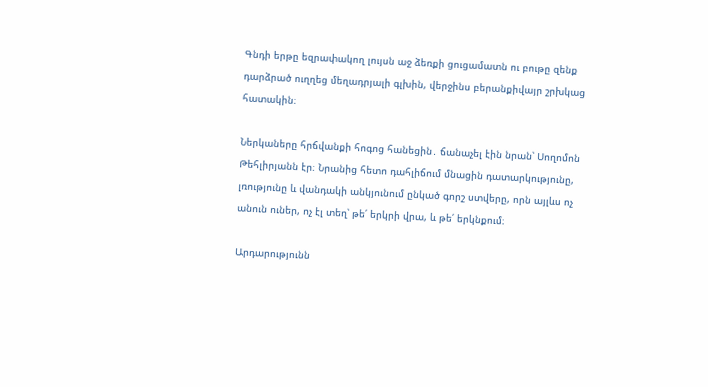Գնդի երթը եզրափակող լույսն աջ ձեռքի ցուցամատն ու բութը զենք դարձրած ուղղեց մեղադրյալի գլխին, վերջինս բերանքիվայր շրխկաց հատակին։

Ներկաները հրճվանքի հոգոց հանեցին․ ճանաչել էին նրան՝ Սողոմոն Թեհլիրյանն էր։ Նրանից հետո դահլիճում մնացին դատարկությունը, լռությունը և վանդակի անկյունում ընկած գորշ ստվերը, որն այլևս ոչ անուն ուներ, ոչ էլ տեղ՝ թե՛ երկրի վրա, և թե՛ երկնքում։

Արդարությունն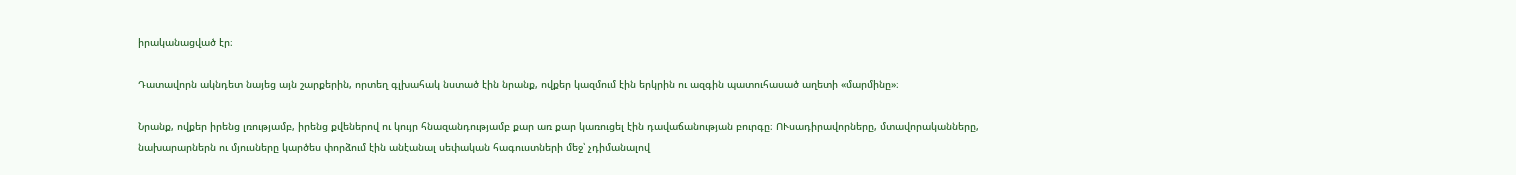իրականացված էր։

Դատավորն ակնդետ նայեց այն շարքերին, որտեղ գլխահակ նստած էին նրանք, ովքեր կազմում էին երկրին ու ազգին պատուհասած աղետի «մարմինը»։

Նրանք, ովքեր իրենց լռությամբ, իրենց քվեներով ու կույր հնազանդությամբ քար առ քար կառուցել էին դավաճանության բուրգը։ ՈՒսադիրավորները, մտավորականները, նախարարներն ու մյուսները կարծես փորձում էին անէանալ սեփական հագուստների մեջ՝ չդիմանալով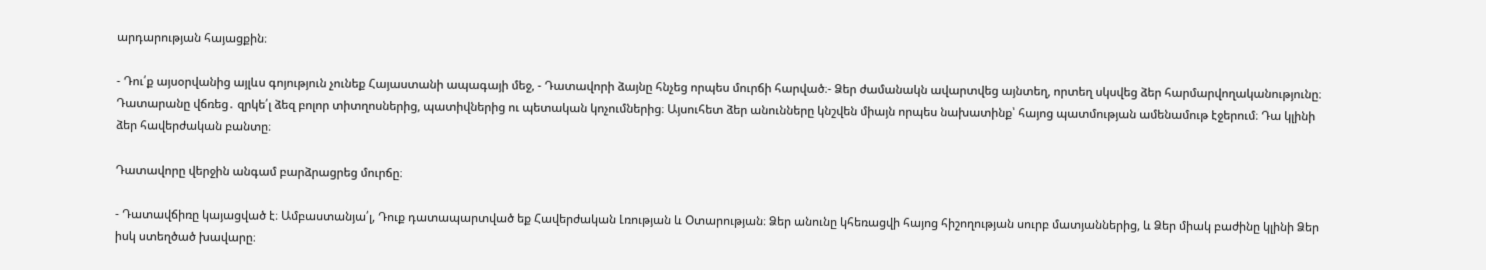արդարության հայացքին։

- Դու՛ք այսօրվանից այլևս գոյություն չունեք Հայաստանի ապագայի մեջ, - Դատավորի ձայնը հնչեց որպես մուրճի հարված։- Ձեր ժամանակն ավարտվեց այնտեղ, որտեղ սկսվեց ձեր հարմարվողականությունը։ Դատարանը վճռեց․ զրկե՛լ ձեզ բոլոր տիտղոսներից, պատիվներից ու պետական կոչումներից։ Այսուհետ ձեր անունները կնշվեն միայն որպես նախատինք՝ հայոց պատմության ամենամութ էջերում։ Դա կլինի ձեր հավերժական բանտը։

Դատավորը վերջին անգամ բարձրացրեց մուրճը։

- Դատավճիռը կայացված է։ Ամբաստանյա՛լ, Դուք դատապարտված եք Հավերժական Լռության և Օտարության։ Ձեր անունը կհեռացվի հայոց հիշողության սուրբ մատյաններից, և Ձեր միակ բաժինը կլինի Ձեր իսկ ստեղծած խավարը։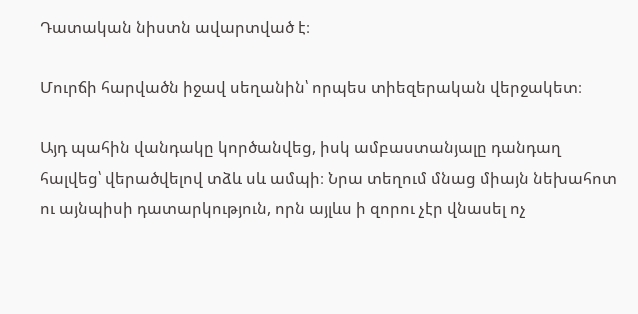Դատական նիստն ավարտված է։

Մուրճի հարվածն իջավ սեղանին՝ որպես տիեզերական վերջակետ։

Այդ պահին վանդակը կործանվեց, իսկ ամբաստանյալը դանդաղ հալվեց՝ վերածվելով տձև սև ամպի։ Նրա տեղում մնաց միայն նեխահոտ ու այնպիսի դատարկություն, որն այլևս ի զորու չէր վնասել ոչ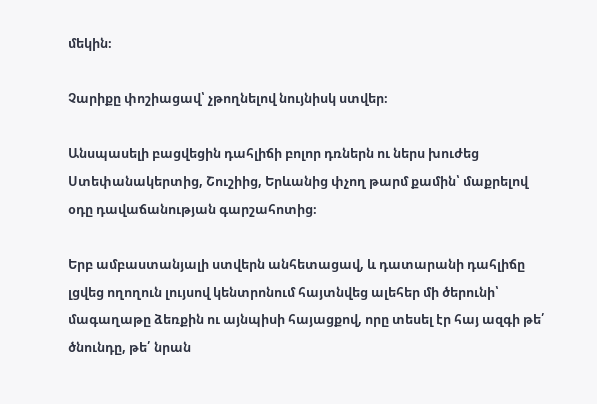մեկին։

Չարիքը փոշիացավ՝ չթողնելով նույնիսկ ստվեր։

Անսպասելի բացվեցին դահլիճի բոլոր դռներն ու ներս խուժեց Ստեփանակերտից, Շուշիից, Երևանից փչող թարմ քամին՝ մաքրելով օդը դավաճանության գարշահոտից։

Երբ ամբաստանյալի ստվերն անհետացավ, և դատարանի դահլիճը լցվեց ողողուն լույսով կենտրոնում հայտնվեց ալեհեր մի ծերունի՝ մագաղաթը ձեռքին ու այնպիսի հայացքով, որը տեսել էր հայ ազգի թե՛ ծնունդը, թե՛ նրան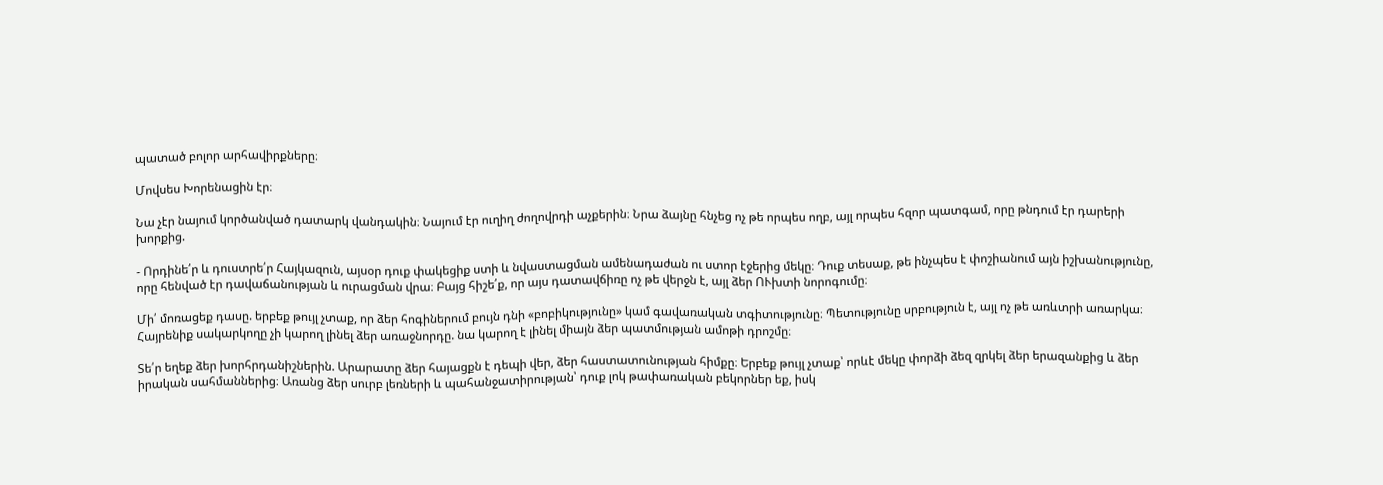պատած բոլոր արհավիրքները։

Մովսես Խորենացին էր։

Նա չէր նայում կործանված դատարկ վանդակին։ Նայում էր ուղիղ ժողովրդի աչքերին։ Նրա ձայնը հնչեց ոչ թե որպես ողբ, այլ որպես հզոր պատգամ, որը թնդում էր դարերի խորքից.

- Որդինե՛ր և դուստրե՛ր Հայկազուն, այսօր դուք փակեցիք ստի և նվաստացման ամենադաժան ու ստոր էջերից մեկը։ Դուք տեսաք, թե ինչպես է փոշիանում այն իշխանությունը, որը հենված էր դավաճանության և ուրացման վրա։ Բայց հիշե՛ք, որ այս դատավճիռը ոչ թե վերջն է, այլ ձեր ՈՒխտի նորոգումը։

Մի՛ մոռացեք դասը. երբեք թույլ չտաք, որ ձեր հոգիներում բույն դնի «բոբիկությունը» կամ գավառական տգիտությունը։ Պետությունը սրբություն է, այլ ոչ թե առևտրի առարկա։ Հայրենիք սակարկողը չի կարող լինել ձեր առաջնորդը. նա կարող է լինել միայն ձեր պատմության ամոթի դրոշմը։

Տե՛ր եղեք ձեր խորհրդանիշներին. Արարատը ձեր հայացքն է դեպի վեր, ձեր հաստատունության հիմքը։ Երբեք թույլ չտաք՝ որևէ մեկը փորձի ձեզ զրկել ձեր երազանքից և ձեր իրական սահմաններից։ Առանց ձեր սուրբ լեռների և պահանջատիրության՝ դուք լոկ թափառական բեկորներ եք, իսկ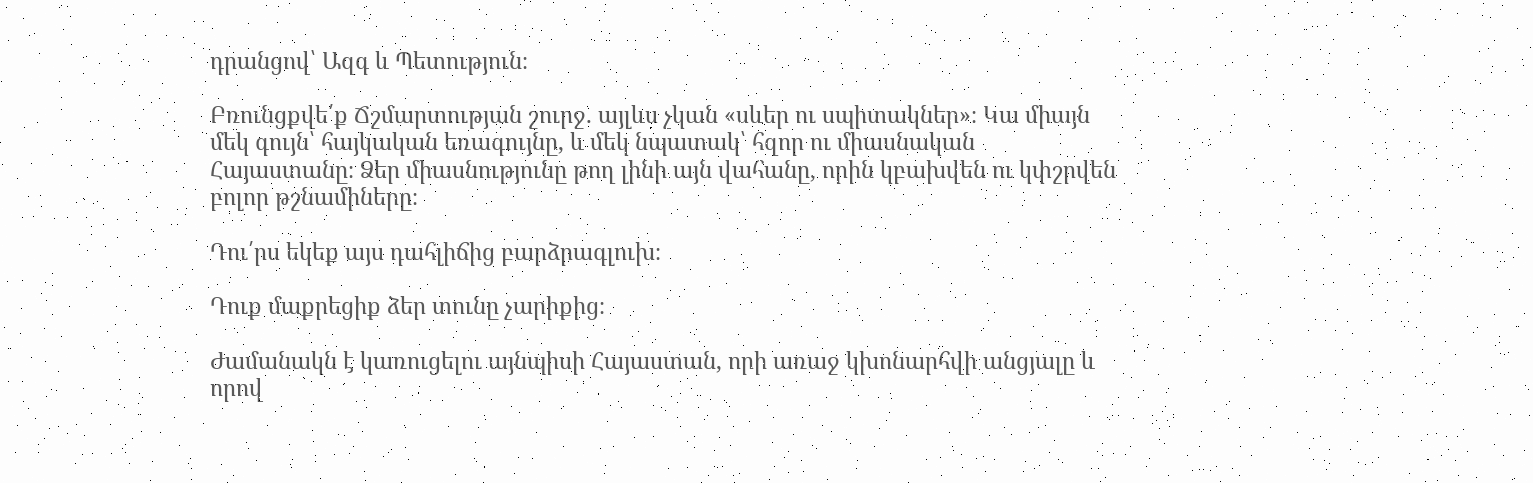դրանցով՝ Ազգ և Պետություն։

Բռունցքվե՛ք Ճշմարտության շուրջ. այլևս չկան «սևեր ու սպիտակներ»։ Կա միայն մեկ գույն՝ հայկական եռագույնը, և մեկ նպատակ՝ հզոր ու միասնական Հայաստանը։ Ձեր միասնությունը թող լինի այն վահանը, որին կբախվեն ու կփշրվեն բոլոր թշնամիները։

Դու՛րս եկեք այս դահլիճից բարձրագլուխ։

Դուք մաքրեցիք ձեր տունը չարիքից։

Ժամանակն է կառուցելու այնպիսի Հայաստան, որի առաջ կխոնարհվի անցյալը և որով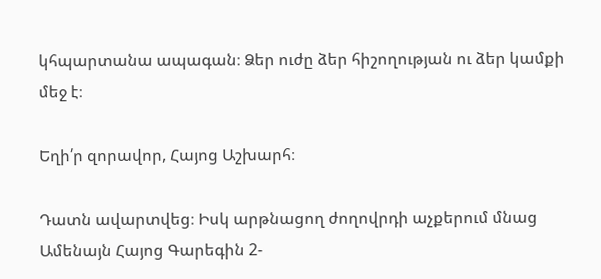կհպարտանա ապագան։ Ձեր ուժը ձեր հիշողության ու ձեր կամքի մեջ է։

Եղի՛ր զորավոր, Հայոց Աշխարհ։

Դատն ավարտվեց։ Իսկ արթնացող ժողովրդի աչքերում մնաց Ամենայն Հայոց Գարեգին 2-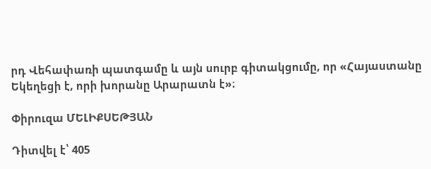րդ Վեհափառի պատգամը և այն սուրբ գիտակցումը, որ «Հայաստանը Եկեղեցի է, որի խորանը Արարատն է»։

Փիրուզա ՄԵԼԻՔՍԵԹՅԱՆ

Դիտվել է՝ 405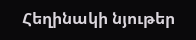Հեղինակի նյութեր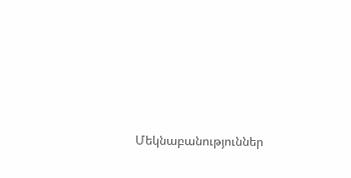Մեկնաբանություններ